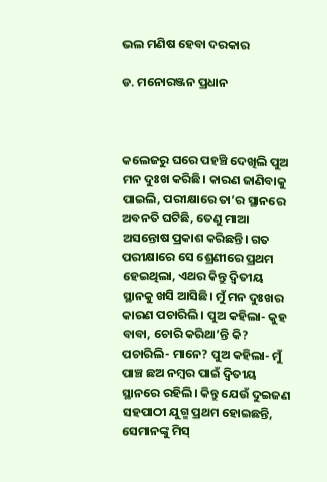ଭଲ ମଣିଷ ହେବା ଦରକାର

ଡ. ମନୋରଞ୍ଜନ ପ୍ରଧାନ



କଲେଜରୁ ଘରେ ପହଞ୍ଚି ଦେଖିଲି ପୁଅ ମନ ଦୁଃଖ କରିଛି। କାରଣ ଜାଣିବାକୁ ପାଇଲି, ପରୀକ୍ଷାରେ ତା’ର ସ୍ଥାନରେ ଅବନତି ଘଟିଛି, ତେଣୁ ମାଆ ଅସନ୍ତୋଷ ପ୍ରକାଶ କରିଛନ୍ତି। ଗତ ପରୀକ୍ଷାରେ ସେ ଶ୍ରେଣୀରେ ପ୍ରଥମ ହେଇଥିଲା, ଏଥର କିନ୍ତୁ ଦ୍ୱିତୀୟ ସ୍ଥାନକୁ ଖସି ଆସିଛି। ମୁଁ ମନ ଦୁଃଖର କାରଣ ପଚାରିଲି। ପୁଅ କହିଲା- କୁହ ବାବା, ଚୋରି କରିଥା’ନ୍ତି କି? ପଚାରିଲି- ମାନେ? ପୁଅ କହିଲା- ମୁଁ ପାଞ୍ଚ ଛଅ ନମ୍ବର ପାଇଁ ଦ୍ବିତୀୟ ସ୍ଥାନରେ ରହିଲି। କିନ୍ତୁ ଯେଉଁ ଦୁଇଜଣ ସହପାଠୀ ଯୁଗ୍ମ ପ୍ରଥମ ହୋଇଛନ୍ତି, ସେମାନଙ୍କୁ ମିସ୍‌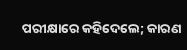ପରୀକ୍ଷାରେ କହିଦେଲେ; କାରଣ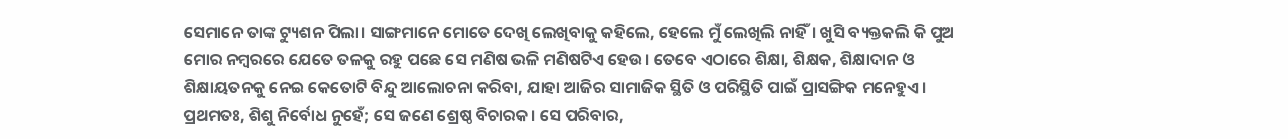ସେମାନେ ତାଙ୍କ ଟ୍ୟୁଶନ ପିଲା। ସାଙ୍ଗମାନେ ମୋତେ ଦେଖି ଲେଖିବାକୁ କହିଲେ, ହେଲେ ମୁଁ ଲେଖିଲି ନାହିଁ। ଖୁସି ବ୍ୟକ୍ତକଲି କି ପୁଅ ମୋର ନମ୍ବରରେ ଯେତେ ତଳକୁ ରହୁ ପଛେ ସେ ମଣିଷ ଭଳି ମଣିଷଟିଏ ହେଉ। ତେବେ ଏଠାରେ ଶିକ୍ଷା, ଶିକ୍ଷକ, ଶିକ୍ଷାଦାନ ଓ ଶିକ୍ଷାୟତନକୁ ନେଇ କେତୋଟି ବିନ୍ଦୁ ଆଲୋଚନା କରିବା, ଯାହା ଆଜିର ସାମାଜିକ ସ୍ଥିତି ଓ ପରିସ୍ଥିତି ପାଇଁ ପ୍ରାସଙ୍ଗିକ ମନେହୁଏ।
ପ୍ରଥମତଃ, ଶିଶୁ ନିର୍ବୋଧ ନୁହେଁ; ସେ ଜଣେ ଶ୍ରେଷ୍ଠ ବିଚାରକ। ସେ ପରିବାର,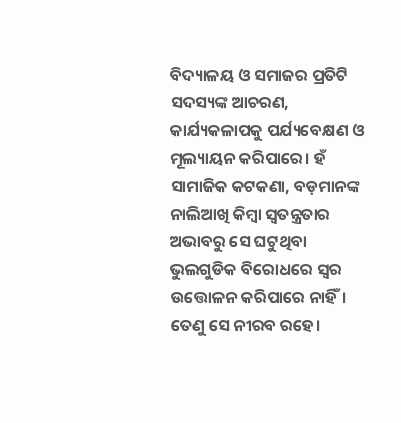ବିଦ୍ୟାଳୟ ଓ ସମାଜର ପ୍ରତିଟି ସଦସ୍ୟଙ୍କ ଆଚରଣ, କାର୍ଯ୍ୟକଳାପକୁ ପର୍ଯ୍ୟବେକ୍ଷଣ ଓ ମୂଲ୍ୟାୟନ କରିପାରେ। ହଁ ସାମାଜିକ କଟକଣା, ବଡ଼ମାନଙ୍କ ନାଲିଆଖି କିମ୍ବା ସ୍ବତନ୍ତ୍ରତାର ଅଭାବରୁ ସେ ଘଟୁଥିବା ଭୁଲଗୁଡିକ ବିରୋଧରେ ସ୍ବର ଉତ୍ତୋଳନ କରିପାରେ ନାହିଁ। ତେଣୁ ସେ ନୀରବ ରହେ।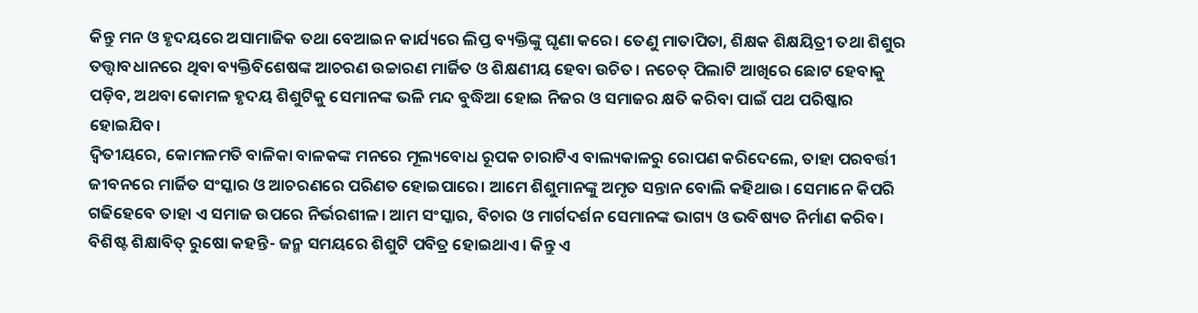କିନ୍ତୁ ମନ ଓ ହୃଦୟରେ ଅସାମାଜିକ ତଥା ବେଆଇନ କାର୍ଯ୍ୟରେ ଲିପ୍ତ ବ୍ୟକ୍ତିଙ୍କୁ ଘୃଣା କରେ। ତେଣୁ ମାତାପିତା, ଶିକ୍ଷକ ଶିକ୍ଷୟିତ୍ରୀ ତଥା ଶିଶୁର ତତ୍ତ୍ୱାବଧାନରେ ଥିବା ବ୍ୟକ୍ତିବିଶେଷଙ୍କ ଆଚରଣ ଉଚ୍ଚାରଣ ମାର୍ଜିତ ଓ ଶିକ୍ଷଣୀୟ ହେବା ଉଚିତ। ନଚେତ୍‌ ପିଲାଟି ଆଖିରେ ଛୋଟ ହେବାକୁ ପଡ଼ିବ, ଅଥବା କୋମଳ ହୃଦୟ ଶିଶୁଟିକୁ ସେମାନଙ୍କ ଭଳି ମନ୍ଦ ବୁଦ୍ଧିଆ ହୋଇ ନିଜର ଓ ସମାଜର କ୍ଷତି କରିବା ପାଇଁ ପଥ ପରିଷ୍କାର ହୋଇଯିବ।
ଦ୍ୱିତୀୟରେ, କୋମଳମତି ବାଳିକା ବାଳକଙ୍କ ମନରେ ମୂଲ୍ୟବୋଧ ରୂପକ ଚାରାଟିଏ ବାଲ୍ୟକାଳରୁ ରୋପଣ କରିଦେଲେ, ତାହା ପରବର୍ତ୍ତୀ ଜୀବନରେ ମାର୍ଜିତ ସଂସ୍କାର ଓ ଆଚରଣରେ ପରିଣତ ହୋଇପାରେ। ଆମେ ଶିଶୁମାନଙ୍କୁ ଅମୃତ ସନ୍ତାନ ବୋଲି କହିଥାଉ। ସେମାନେ କିପରି ଗଢିହେବେ ତାହା ଏ ସମାଜ ଉପରେ ନିର୍ଭରଶୀଳ। ଆମ ସଂସ୍କାର, ବିଚାର ଓ ମାର୍ଗଦର୍ଶନ ସେମାନଙ୍କ ଭାଗ୍ୟ ଓ ଭବିଷ୍ୟତ ନିର୍ମାଣ କରିବ। ବିଶିଷ୍ଟ ଶିକ୍ଷାବିତ୍‌ ରୁଷୋ କହନ୍ତି- ଜନ୍ମ ସମୟରେ ଶିଶୁଟି ପବିତ୍ର ହୋଇଥାଏ। କିନ୍ତୁ ଏ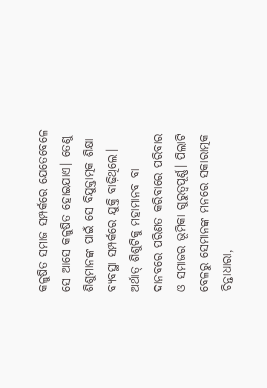କଳୁଷିତ ସମାଜ ସମ୍ପର୍କରେ ଯେତେବେଳେ ସେ ଆସେ କଳୁଷିତ ହୋଇଯାଏ। ତେଣୁ ଶିଶୁମାନଙ୍କ ପାଇଁ ସେ ବିଯୁକ୍ତାତ୍ମକ ଶିକ୍ଷା ବ୍ୟବସ୍ଥା ସମ୍ପର୍କରେ ଯୁକ୍ତି ବାଢ଼ିଥିଲେ। ଅର୍ଥାତ୍‌ ଶିଶୁଟିକୁ ମହାମାନବ ବା ଦାନବରେ ପରିଣତ କରିବାରେ ପରିବାର ଓ ସମାଜର ଭୂମିକା ଗୁରୁତ୍ୱପୂର୍ଣ୍ଣ। ପିଲାଟି ବେଳରୁ ସେମାନଙ୍କ ମନରେ ସକାରାତ୍ମକ ଚିନ୍ତାଧାରା,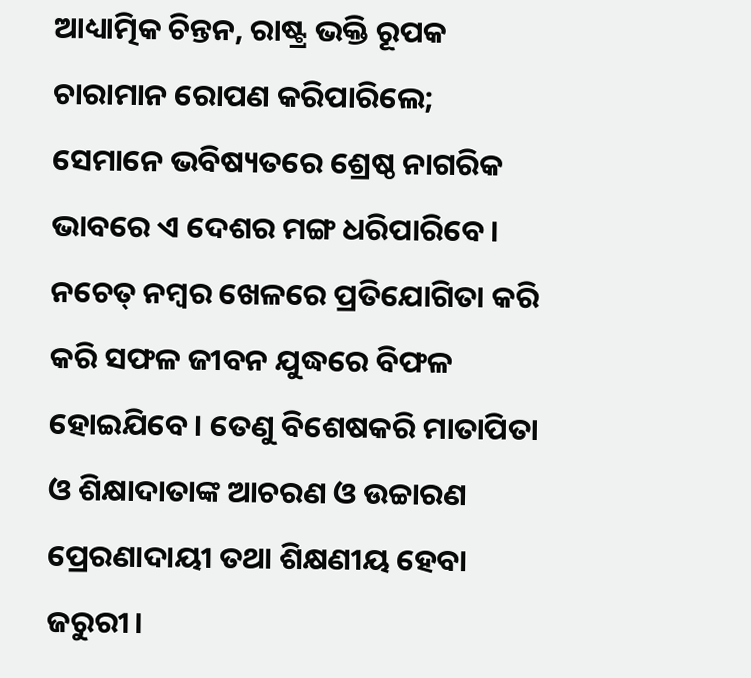ଆଧ୍ୟାତ୍ମିକ ଚିନ୍ତନ, ରାଷ୍ଟ୍ର ଭକ୍ତି ରୂପକ ଚାରାମାନ ରୋପଣ କରିପାରିଲେ; ସେମାନେ ଭବିଷ୍ୟତରେ ଶ୍ରେଷ୍ଠ ନାଗରିକ ଭାବରେ ଏ ଦେଶର ମଙ୍ଗ ଧରିପାରିବେ। ନଚେତ୍‌ ନମ୍ବର ଖେଳରେ ପ୍ରତିଯୋଗିତା କରି କରି ସଫଳ ଜୀବନ ଯୁଦ୍ଧରେ ବିଫଳ ହୋଇଯିବେ। ତେଣୁ ବିଶେଷକରି ମାତାପିତା ଓ ଶିକ୍ଷାଦାତାଙ୍କ ଆଚରଣ ଓ ଉଚ୍ଚାରଣ ପ୍ରେରଣାଦାୟୀ ତଥା ଶିକ୍ଷଣୀୟ ହେବା ଜରୁରୀ।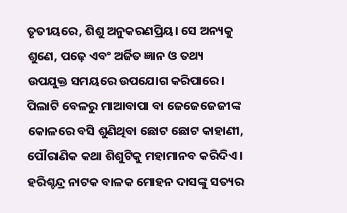ତୃତୀୟରେ, ଶିଶୁ ଅନୁକରଣପ୍ରିୟ। ସେ ଅନ୍ୟକୁ ଶୁଣେ, ପଢ଼େ ଏବଂ ଅର୍ଜିତ ଜ୍ଞାନ ଓ ତଥ୍ୟ ଉପଯୁକ୍ତ ସମୟରେ ଉପଯୋଗ କରିପାରେ। ପିଲାଟି ବେଳରୁ ମାଆବାପା ବା ଜେଜେଜେଜୀଙ୍କ କୋଳରେ ବସି ଶୁଣିଥିବା ଛୋଟ ଛୋଟ କାହାଣୀ, ପୌରାଣିକ କଥା ଶିଶୁଟିକୁ ମହାମାନବ କରିଦିଏ। ହରିଶ୍ଚନ୍ଦ୍ର ନାଟକ ବାଳକ ମୋହନ ଦାସଙ୍କୁ ସତ୍ୟର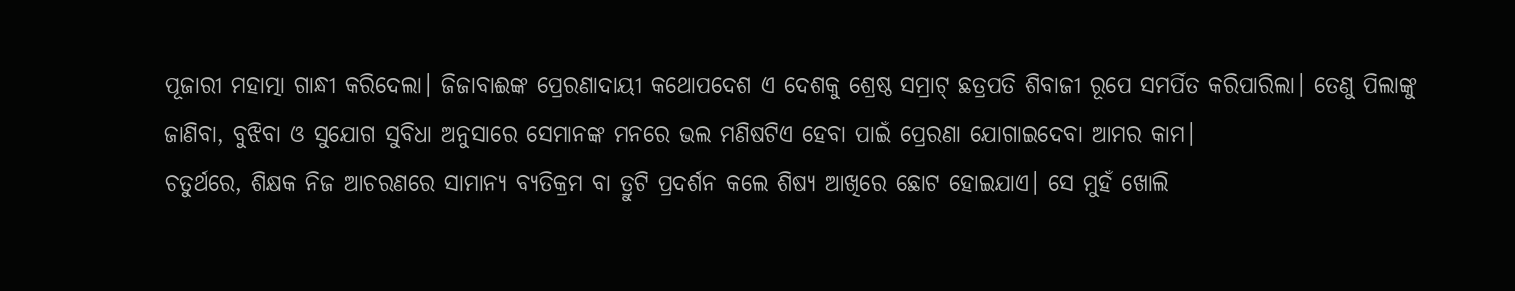ପୂଜାରୀ ମହାତ୍ମା ଗାନ୍ଧୀ କରିଦେଲା। ଜିଜାବାଈଙ୍କ ପ୍ରେରଣାଦାୟୀ କଥୋପଦେଶ ଏ ଦେଶକୁ ଶ୍ରେଷ୍ଠ ସମ୍ରାଟ୍‌ ଛତ୍ରପତି ଶିବାଜୀ ରୂପେ ସମର୍ପିତ କରିପାରିଲା। ତେଣୁ ପିଲାଙ୍କୁ ଜାଣିବା, ବୁଝିବା ଓ ସୁଯୋଗ ସୁବିଧା ଅନୁସାରେ ସେମାନଙ୍କ ମନରେ ଭଲ ମଣିଷଟିଏ ହେବା ପାଇଁ ପ୍ରେରଣା ଯୋଗାଇଦେବା ଆମର କାମ।
ଚତୁର୍ଥରେ, ଶିକ୍ଷକ ନିଜ ଆଚରଣରେ ସାମାନ୍ୟ ବ୍ୟତିକ୍ରମ ବା ତ୍ରୁଟି ପ୍ରଦର୍ଶନ କଲେ ଶିଷ୍ୟ ଆଖିରେ ଛୋଟ ହୋଇଯାଏ। ସେ ମୁହଁ ଖୋଲି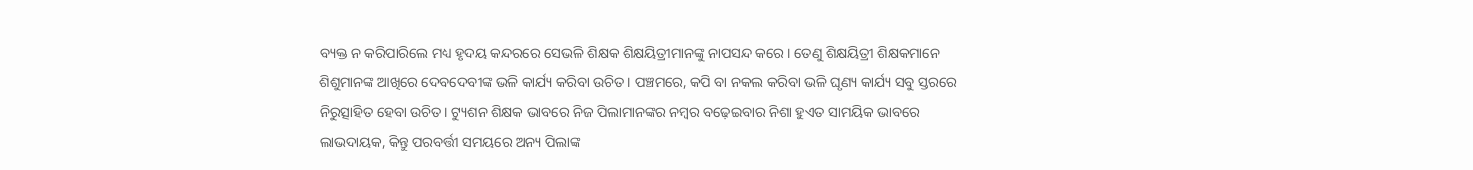ବ୍ୟକ୍ତ ନ କରିପାରିଲେ ମଧ୍ୟ ହୃଦୟ କନ୍ଦରରେ ସେଭଳି ଶିକ୍ଷକ ଶିକ୍ଷୟିତ୍ରୀମାନଙ୍କୁ ନାପସନ୍ଦ କରେ। ତେଣୁ ଶିକ୍ଷୟିତ୍ରୀ ଶିକ୍ଷକମାନେ ଶିଶୁମାନଙ୍କ ଆଖିରେ ଦେବଦେବୀଙ୍କ ଭଳି କାର୍ଯ୍ୟ କରିବା ଉଚିତ। ପଞ୍ଚମରେ, କପି ବା ନକଲ କରିବା ଭଳି ଘୃଣ୍ୟ କାର୍ଯ୍ୟ ସବୁ ସ୍ତରରେ ନିରୁତ୍ସାହିତ ହେବା ଉଚିତ। ଟ୍ୟୁଶନ ଶିକ୍ଷକ ଭାବରେ ନିଜ ପିଲାମାନଙ୍କର ନମ୍ବର ବଢ଼େଇବାର ନିଶା ହୁଏତ ସାମୟିକ ଭାବରେ ଲାଭଦାୟକ, କିନ୍ତୁ ପରବର୍ତ୍ତୀ ସମୟରେ ଅନ୍ୟ ପିଲାଙ୍କ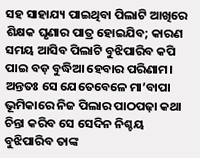ସହ ସାହାଯ୍ୟ ପାଇଥିବା ପିଲାଟି ଆଖିରେ ଶିକ୍ଷକ ଘୃଣାର ପାତ୍ର ହୋଇଯିବ; କାରଣ ସମୟ ଆସିବ ପିଲାଟି ବୁଝିପାରିବ କପି ପାଇ ବଡ଼ ବୁଦ୍ଧିଆ ହେବାର ପରିଣାମ। ଅନ୍ତତଃ ସେ ଯେତେବେଳେ ମା’ବାପା ଭୂମିକାରେ ନିଜ ପିଲାର ପାଠପଢ଼ା କଥା ଚିନ୍ତା କରିବ ସେ ସେଦିନ ନିଶ୍ଚୟ ବୁଝିପାରିବ ତାଙ୍କ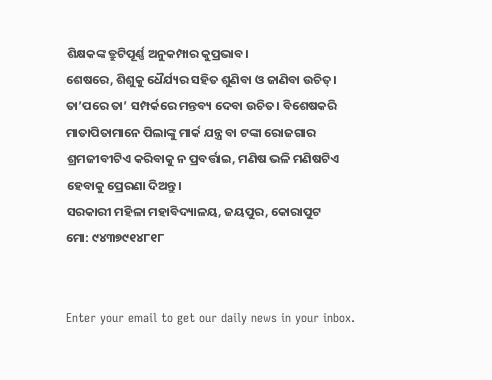ଶିକ୍ଷକଙ୍କ ତ୍ରୁଟିପୂର୍ଣ୍ଣ ଅନୁକମ୍ପାର କୁପ୍ରଭାବ।
ଶେଷରେ, ଶିଶୁକୁ ଧୈର୍ଯ୍ୟର ସହିତ ଶୁଣିବା ଓ ଜାଣିବା ଉଚିତ୍‌। ତା’ପରେ ତା’ ସମ୍ପର୍କରେ ମନ୍ତବ୍ୟ ଦେବା ଉଚିତ। ବିଶେଷକରି ମାତାପିତାମାନେ ପିଲାଙ୍କୁ ମାର୍କ ଯନ୍ତ୍ର ବା ଟଙ୍କା ରୋଜଗାର ଶ୍ରମଜୀବୀଟିଏ କରିବାକୁ ନ ପ୍ରବର୍ତ୍ତାଇ, ମଣିଷ ଭଳି ମଣିଷଟିଏ ହେବାକୁ ପ୍ରେରଣା ଦିଅନ୍ତୁ।
ସରକାରୀ ମହିଳା ମହାବିଦ୍ୟାଳୟ, ଜୟପୁର, କୋରାପୁଟ
ମୋ: ୯୪୩୭୯୧୪୮୧୮


Enter your email to get our daily news in your inbox.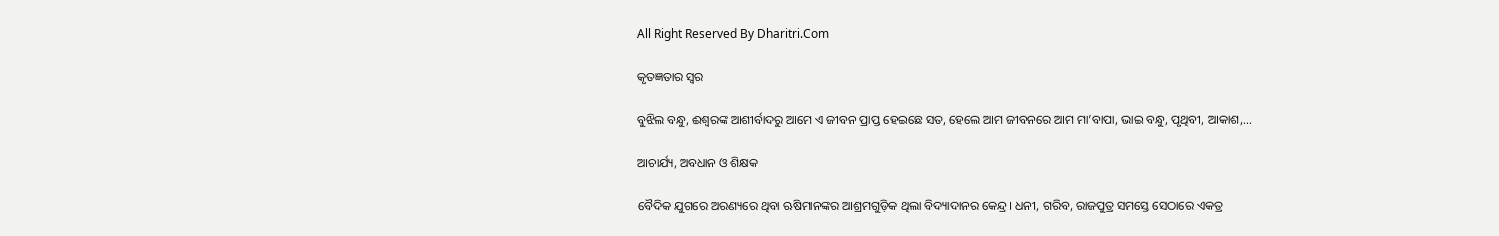All Right Reserved By Dharitri.Com

କୃତଜ୍ଞତାର ସ୍ବର

ବୁଝିଲ ବନ୍ଧୁ, ଈଶ୍ବରଙ୍କ ଆଶୀର୍ବାଦରୁ ଆମେ ଏ ଜୀବନ ପ୍ରାପ୍ତ ହେଇଛେ ସତ, ହେଲେ ଆମ ଜୀବନରେ ଆମ ମା’ବାପା, ଭାଇ ବନ୍ଧୁ, ପୃଥିବୀ, ଆକାଶ,...

ଆଚାର୍ଯ୍ୟ, ଅବଧାନ ଓ ଶିକ୍ଷକ

ବୈଦିକ ଯୁଗରେ ଅରଣ୍ୟରେ ଥିବା ଋଷିମାନଙ୍କର ଆଶ୍ରମଗୁଡ଼ିକ ଥିଲା ବିଦ୍ୟାଦାନର କେନ୍ଦ୍ର। ଧନୀ, ଗରିବ, ରାଜପୁତ୍ର ସମସ୍ତେ ସେଠାରେ ଏକତ୍ର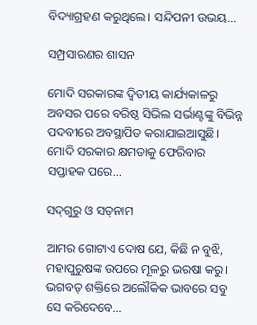ବିଦ୍ୟାଗ୍ରହଣ କରୁଥିଲେ। ସନ୍ଦିପନୀ ଉଭୟ...

ସମ୍ପ୍ରସାରଣର ଶାସନ

ମୋଦି ସରକାରଙ୍କ ଦ୍ୱିତୀୟ କାର୍ଯ୍ୟକାଳରୁ ଅବସର ପରେ ବରିଷ୍ଠ ସିଭିଲ ସର୍ଭାଣ୍ଟଙ୍କୁ ବିଭିନ୍ନ ପଦବୀରେ ଅବସ୍ଥାପିତ କରାଯାଇଆସୁଛି। ମୋଦି ସରକାର କ୍ଷମତାକୁ ଫେରିବାର ସପ୍ତାହକ ପରେ...

ସଦ୍‌ଗୁରୁ ଓ ସତ୍‌ନାମ

ଆମର ଗୋଟାଏ ଦୋଷ ଯେ, କିଛି ନ ବୁଝି, ମହାପୁରୁଷଙ୍କ ଉପରେ ମୂଳରୁ ଭରଷା କରୁ। ଭଗବତ୍‌ ଶକ୍ତିରେ ଅଲୌକିକ ଭାବରେ ସବୁ ସେ କରିଦେବେ...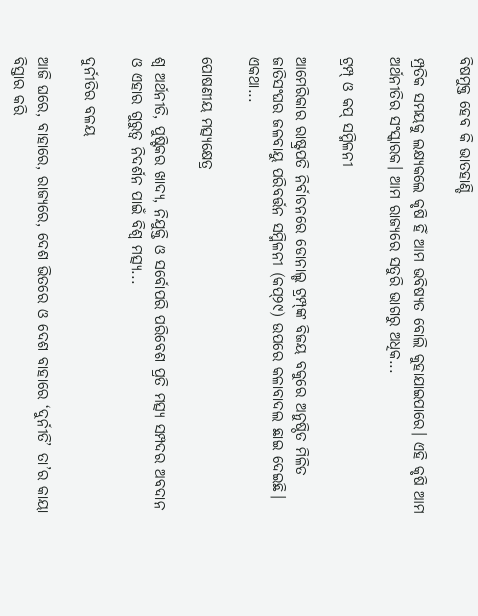ବିଷମୁକ୍ତ ହେବ କି ଭାତହାଣ୍ଡି

ମ୍ପ୍ରତିକ ସମୟକୁ ଲକ୍ଷ୍ୟକଲେ କୃଷି ହିଁ ଆମ ଭବିଷ୍ୟତ ବୋଲି କୁହାଯାଇପାରେ। ଏହି କୃଷି ଆମ ଅର୍ଥନୀତିର ସଂସ୍କାରକ। ଆମ ରାଜ୍ୟରେ ସତୁରି ଭାଗରୁ ଅଧିକ...

ଟ୍ରମ୍ପ୍‌ ଓ କପ୍‌ ସମ୍ମିଳନୀ

ଆମେରିକାର ରାଷ୍ଟ୍ରପତି ନିର୍ବାଚନରେ ଡୋନାଲ୍ଡ ଟ୍ରମ୍ପ୍‌ଙ୍କ ବିଜୟ ବକୁରେ ଅନୁଷ୍ଠିତ ମିଳିତ ଜାତିସଂଘର ଜଳବାୟୁ ପରିବର୍ତ୍ତନ ସମ୍ମିଳନୀ (କପ୍‌୨୯) ଉପରେ କଳାବାଦଲ ଛାଇ ଦେଇଛି। ଏକଥା...

ପୋଷଣୀୟ ମତ୍ସ୍ୟକ୍ଷେତ୍ର

ଶ୍ୱ ଅର୍ଥନୀତି, ପୁଷ୍ଟିକର ଖାଦ୍ୟ, ନିଯୁକ୍ତି ଓ ସର୍ବୋପରି ପରିବେଶ ପ୍ରତି ମତ୍ସ୍ୟ ସମ୍ପଦର ଅବଦାନ ଓ ଏହାର ଗୁରୁତ୍ୱ ନିଦର୍ଶନ ପାଇଁ ବିଶ୍ୱ ମତ୍ସ୍ୟ...

ଦୁର୍ନୀତିର ବଳୟ

ଆଜି ଘରେ, ବାହାରେ, ରାଜ୍ୟରେ, ଦେଶ ଭିତରେ ଓ ଦେଶ ବାହାରେ ‘ଦୁର୍ନୀତି’ ତା’ର କାୟା ବିସ୍ତାର କରି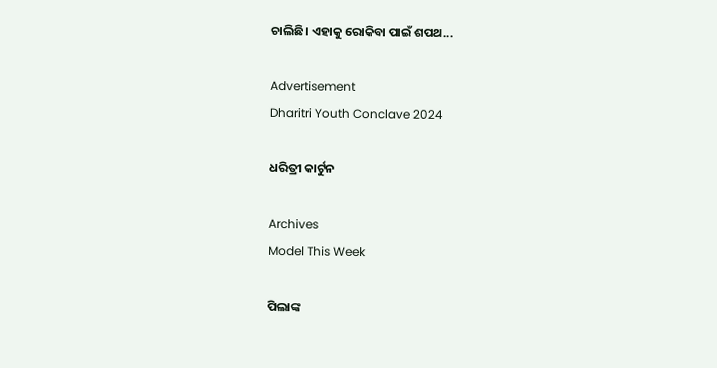ଚାଲିଛି। ଏହାକୁ ରୋକିବା ପାଇଁ ଶପଥ...

Advertisement
Dharitri Youth Conclave 2024

ଧରିତ୍ରୀ କାର୍ଟୁନ

Archives
Model This Week

ପିଲାଙ୍କ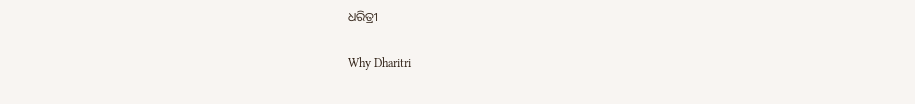ଧରିତ୍ରୀ

Why Dharitri